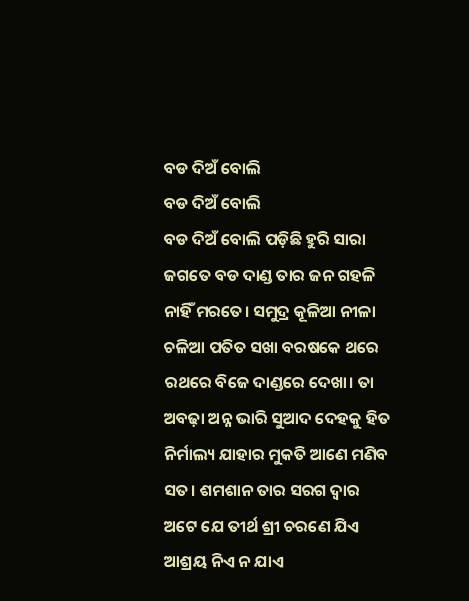ବଡ ଦିଅଁ ବୋଲି
ବଡ ଦିଅଁ ବୋଲି
ବଡ ଦିଅଁ ବୋଲି ପଡ଼ିଛି ହୁରି ସାରା ଜଗତେ ବଡ ଦାଣ୍ଡ ତାର ଜନ ଗହଳି ନାହିଁ ମରତେ। ସମୁଦ୍ର କୂଳିଆ ନୀଳା ଚଳିଆ ପତିତ ସଖା ବରଷକେ ଥରେ ରଥରେ ବିଜେ ଦାଣ୍ଡରେ ଦେଖା। ତା ଅବଢ଼ା ଅନ୍ନ ଭାରି ସୁଆଦ ଦେହକୁ ହିତ ନିର୍ମାଲ୍ୟ ଯାହାର ମୁକତି ଆଣେ ମଣିବ ସତ। ଶମଶାନ ତାର ସରଗ ଦ୍ଵାର ଅଟେ ଯେ ତୀର୍ଥ ଶ୍ରୀ ଚରଣେ ଯିଏ ଆଶ୍ରୟ ନିଏ ନ ଯାଏ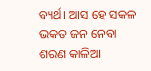ବ୍ୟର୍ଥ। ଆସ ହେ ସକଳ ଭକତ ଜନ ନେବା ଶରଣ କାଳିଆ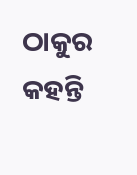ଠାକୁର କହନ୍ତି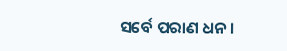ସର୍ବେ ପରାଣ ଧନ।